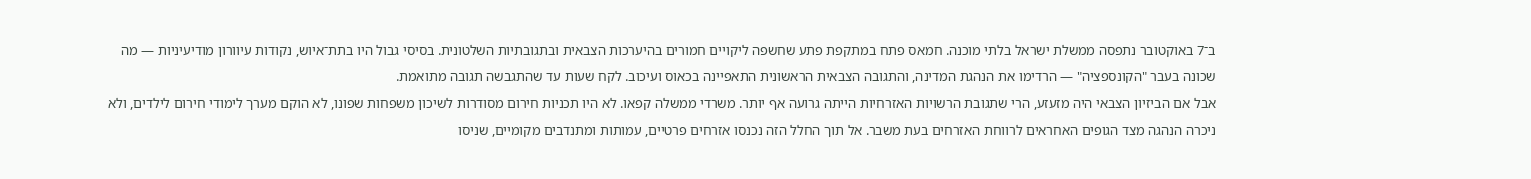ב־7 באוקטובר נתפסה ממשלת ישראל בלתי מוכנה. חמאס פתח במתקפת פתע שחשפה ליקויים חמורים בהיערכות הצבאית ובתגובתיות השלטונית. בסיסי גבול היו בתת־איוש, נקודות עיוורון מודיעיניות — מה שכונה בעבר "הקונספציה" — הרדימו את הנהגת המדינה, והתגובה הצבאית הראשונית התאפיינה בכאוס ועיכוב. לקח שעות עד שהתגבשה תגובה מתואמת.
אבל אם הביזיון הצבאי היה מזעזע, הרי שתגובת הרשויות האזרחיות הייתה גרועה אף יותר. משרדי ממשלה קפאו. לא היו תכניות חירום מסודרות לשיכון משפחות שפונו, לא הוקם מערך לימודי חירום לילדים, ולא ניכרה הנהגה מצד הגופים האחראים לרווחת האזרחים בעת משבר. אל תוך החלל הזה נכנסו אזרחים פרטיים, עמותות ומתנדבים מקומיים, שניסו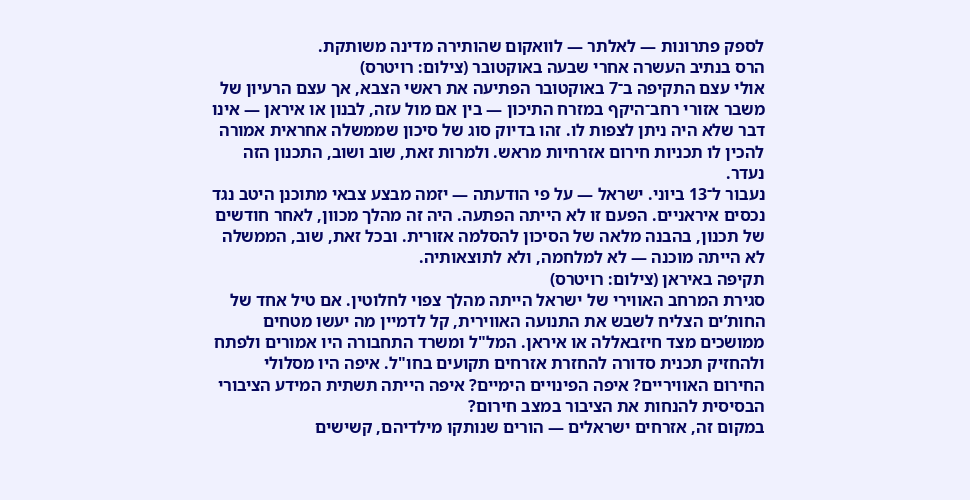לספק פתרונות — לאלתר — לוואקום שהותירה מדינה משותקת.
הרס בנתיב העשרה אחרי שבעה באוקטובר (צילום: רויטרס)
אולי עצם התקיפה ב־7 באוקטובר הפתיעה את ראשי הצבא, אך עצם הרעיון של משבר אזורי רחב־היקף במזרח התיכון — בין אם מול עזה, לבנון או איראן — אינו דבר שלא היה ניתן לצפות לו. זהו בדיוק סוג של סיכון שממשלה אחראית אמורה להכין לו תכניות חירום אזרחיות מראש. ולמרות זאת, שוב ושוב, התכנון הזה נעדר.
נעבור ל־13 ביוני. ישראל — על פי הודעתה — יזמה מבצע צבאי מתוכנן היטב נגד נכסים איראניים. הפעם זו לא הייתה הפתעה. היה זה מהלך מכוון, לאחר חודשים של תכנון, בהבנה מלאה של הסיכון להסלמה אזורית. ובכל זאת, שוב, הממשלה לא הייתה מוכנה — לא למלחמה, ולא לתוצאותיה.
תקיפה באיראן (צילום: רויטרס)
סגירת המרחב האווירי של ישראל הייתה מהלך צפוי לחלוטין. אם טיל אחד של החות’ים הצליח לשבש את התנועה האווירית, קל לדמיין מה יעשו מטחים ממושכים מצד חיזבאללה או איראן. המל"ל ומשרד התחבורה היו אמורים ולפתח ולהחזיק תכנית סדורה להחזרת אזרחים תקועים בחו"ל. איפה היו מסלולי החירום האוויריים? איפה הפינויים הימיים? איפה הייתה תשתית המידע הציבורי הבסיסית להנחות את הציבור במצב חירום?
במקום זה, אזרחים ישראלים — הורים שנותקו מילדיהם, קשישים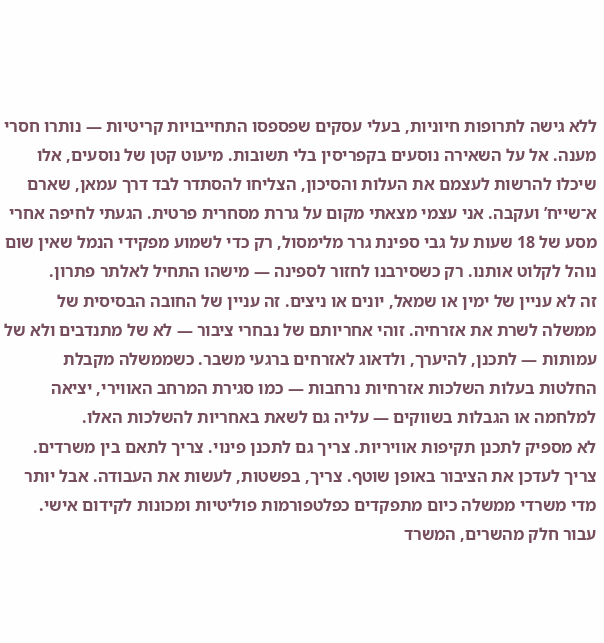ללא גישה לתרופות חיוניות, בעלי עסקים שפספסו התחייבויות קריטיות — נותרו חסרי מענה. אל על השאירה נוסעים בקפריסין בלי תשובות. מיעוט קטן של נוסעים, אלו שיכלו להרשות לעצמם את העלות והסיכון, הצליחו להסתדר לבד דרך עמאן, שארם א־שייח’ ועקבה. אני עצמי מצאתי מקום על גררת מסחרית פרטית. הגעתי לחיפה אחרי מסע של 18 שעות על גבי ספינת גרר מלימסול, רק כדי לשמוע מפקידי הנמל שאין שום נוהל לקלוט אותנו. רק כשסירבנו לחזור לספינה — מישהו התחיל לאלתר פתרון.
זה לא עניין של ימין או שמאל, יונים או ניצים. זה עניין של החובה הבסיסית של ממשלה לשרת את אזרחיה. זוהי אחריותם של נבחרי ציבור — לא של מתנדבים ולא של עמותות — לתכנן, להיערך, ולדאוג לאזרחים ברגעי משבר. כשממשלה מקבלת החלטות בעלות השלכות אזרחיות נרחבות — כמו סגירת המרחב האווירי, יציאה למלחמה או הגבלות בשווקים — עליה גם לשאת באחריות להשלכות האלו.
לא מספיק לתכנן תקיפות אוויריות. צריך גם לתכנן פינוי. צריך לתאם בין משרדים. צריך לעדכן את הציבור באופן שוטף. צריך, בפשטות, לעשות את העבודה. אבל יותר מדי משרדי ממשלה כיום מתפקדים כפלטפורמות פוליטיות ומכונות לקידום אישי. עבור חלק מהשרים, המשרד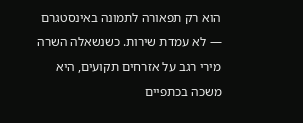הוא רק תפאורה לתמונה באינסטגרם — לא עמדת שירות. כשנשאלה השרה מירי רגב על אזרחים תקועים, היא משכה בכתפיים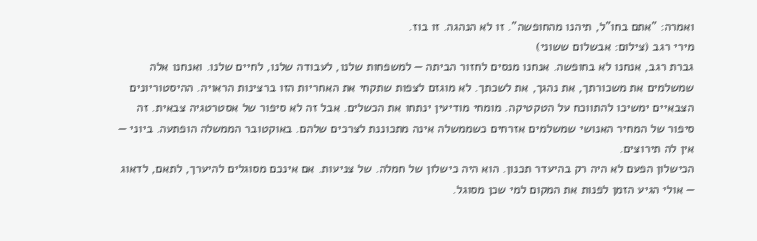ואמרה: "אתם בחו"ל, תיהנו מהחופשה". זו לא הנהגה. זו בוז.
מירי רגב (צילום: אבשלום ששוני)
גברת רגב, אנחנו לא בחופשה. אנחנו מנסים לחזור הביתה — למשפחות שלנו, לעבודה שלנו, לחיים שלנו. ואנחנו אלה שמשלמים את משכורתך, את נהגך, את לשכתך. לא מוגזם לצפות שתקחי את האחריות הזו ברצינות הראויה. ההיסטוריונים הצבאיים ימשיכו להתווכח על הטקטיקה. מומחי מודיעין ינתחו את הכשלים. אבל זה לא סיפור של אסטרטגיה צבאית. זה סיפור של המחיר האנושי שמשלמים אזרחים כשממשלה אינה מתכוננת לצרכים שלהם. באוקטובר הממשלה הופתעה. ביוני — אין לה תירוצים.
הכישלון הפעם לא היה רק בהיעדר תכנון. הוא היה כישלון של חמלה. של צניעות. אם אינכם מסוגלים להיערך, לתאם, לדאוג — אולי הגיע הזמן לפנות את המקום למי שכן מסוגל.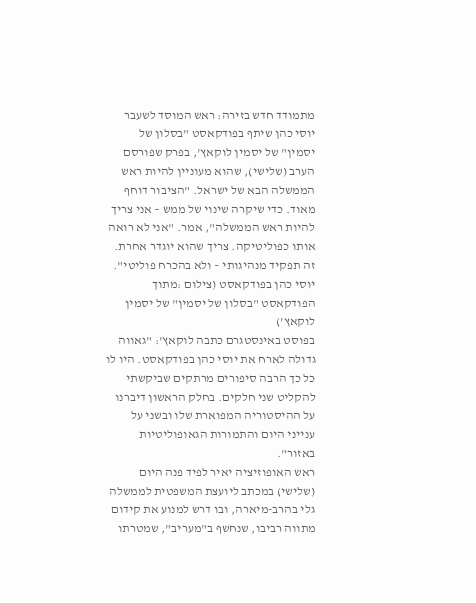מתמודד חדש בזירה: ראש המוסד לשעבר יוסי כהן שיתף בפודקאסט "בסלון של יסמין" של יסמין לוקאץ', בפרק שפורסם הערב (שלישי), שהוא מעוניין להיות ראש הממשלה הבא של ישראל. "הציבור דוחף מאוד. כדי שיקרה שינוי של ממש – אני צריך להיות ראש הממשלה", אמר. "אני לא רואה אותו כפוליטיקה. צריך שהוא יוגדר אחרת. זה תפקיד מנהיגותי – ולא בהכרח פוליטי".
יוסי כהן בפודקאסט (צילום :מתוך הפודקאסט "בסלון של יסמין" של יסמין לוקאץ')
בפוסט באינסטגרם כתבה לוקאץ': "גאווה גדולה לארח את יוסי כהן בפודקאסט. היו לו כל כך הרבה סיפורים מרתקים שביקשתי להקליט שני חלקים. בחלק הראשון דיברנו על ההיסטוריה המפוארת שלו ובשני על ענייני היום והתמורות הגאופוליטיות באזור".
ראש האופוזיציה יאיר לפיד פנה היום (שלישי) במכתב ליועצת המשפטית לממשלה גלי בהרב-מיארה, ובו דרש למנוע את קידום מתווה רביבו, שנחשף ב"מעריב", שמטרתו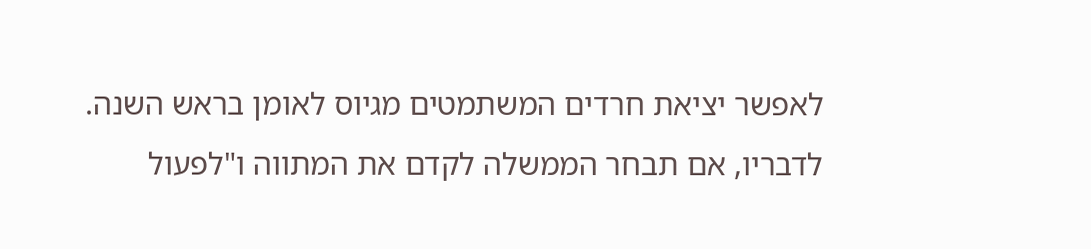לאפשר יציאת חרדים המשתמטים מגיוס לאומן בראש השנה. לדבריו, אם תבחר הממשלה לקדם את המתווה ו"לפעול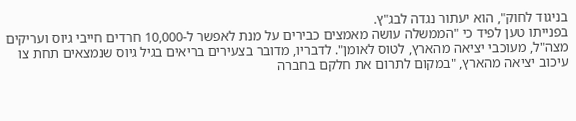בניגוד לחוק", הוא יעתור נגדה לבג"ץ.
בפנייתו טען לפיד כי "הממשלה עושה מאמצים כבירים על מנת לאפשר ל-10,000 חרדים חייבי גיוס ועריקים מצה"ל, מעוכבי יציאה מהארץ, לטוס לאומן". לדבריו, מדובר בצעירים בריאים בגיל גיוס שנמצאים תחת צו עיכוב יציאה מהארץ, "במקום לתרום את חלקם בחברה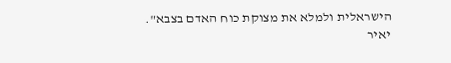הישראלית ולמלא את מצוקת כוח האדם בצבא".
יאיר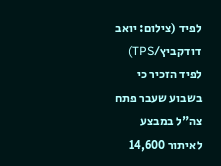לפיד (צילום: יואב דודקביץ/TPS)
לפיד הזכיר כי בשבוע שעבר פתח צה"ל במבצע לאיתור 14,600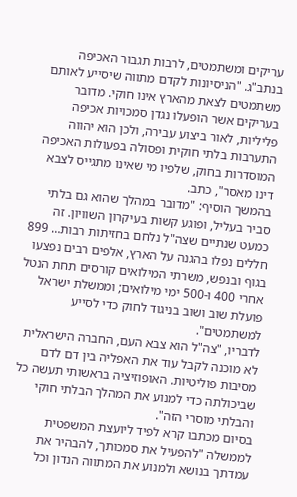עריקים ומשתמטים, לרבות תגבור האכיפה בנתב"ג. "הניסיונות לקדם מתווה שיסייע לאותם משתמטים לצאת מהארץ אינו חוקי. מדובר בעריקים אשר הופעלו נגדן סמכויות אכיפה פליליות, לאור ביצוע עבירה, ולכן הוא יהווה התערבות בלתי חוקית ופסולה בפעולות האכיפה המוסדרות בחוק, שלפיו מי שאינו מתגייס לצבא דינו מאסר", כתב.
בהמשך הוסיף: "מדובר במהלך שהוא גם בלתי סביר בעליל, ופוגע קשות בעיקרון השוויון. זה כמעט שנתיים שצה"ל נלחם בחזיתות רבות… 899 חללים נפלו בהגנה על הארץ, אלפים רבים נפצעו בגוף ובנפש, משרתי המילואים קורסים תחת הנטל אחרי 400 ו-500 ימי מילואים; וממשלת ישראל פועלת שוב ושוב בניגוד לחוק כדי לסייע למשתמטים".
לדבריו, "צה"ל הוא צבא העם, החברה הישראלית לא מוכנה לקבל עוד את האפליה בין דם לדם מסיבות פוליטיות. האופוזיציה בראשותי תעשה כל שביכולתה כדי למנוע את המהלך הבלתי חוקי והבלתי מוסרי הזה".
בסיום מכתבו קרא לפיד ליועצת המשפטית לממשלה "להפעיל את סמכותך, להבהיר את עמדתך בנושא ולמנוע את המתווה הנדון וכל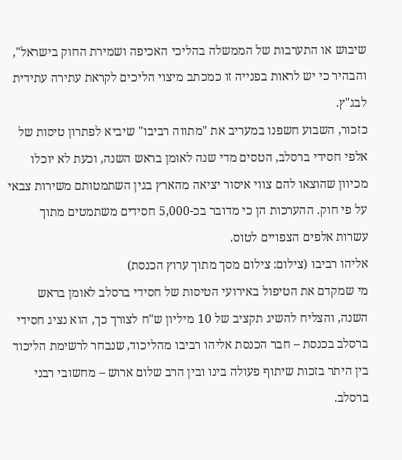שיבוש או התערבות של הממשלה בהליכי האכיפה ושמירת החוק בישראל", והבהיר כי יש לראות בפנייה זו כמכתב מיצוי הליכים לקראת עתירה עתידית לבג"ץ.
כזכור, השבוע חשפנו במעריב את "מתווה רביבו" שיביא לפתרון טיסות של אלפי חסידי ברסלב, הטסים מדי שנה לאומן בראש השנה, וכעת לא יוכלו מכיוון שהוצאו להם צווי איסור יציאה מהארץ בגין השתמטותם משירות צבאי על פי חוק. ההערכות הן כי מדובר בכ-5,000 חסידים משתמטים מתוך עשרות אלפים הצפויים לטוס.
אליהו רביבו (צילום: צילום מסך מתוך ערוץ הכנסת)
מי שמקדם את הטיפול באירועי הטיסות של חסידי ברסלב לאומן בראש השנה, והצליח להשיג תקציב של 10 מיליון ש"ח לצורך כך, הוא נציג חסידי ברסלב בכנסת – חבר הכנסת אליהו רביבו מהליכוד, שנבחר לרשימת הליכוד בין היתר בזכות שיתוף פעולה בינו ובין הרב שלום ארוש – מחשובי רבני ברסלב.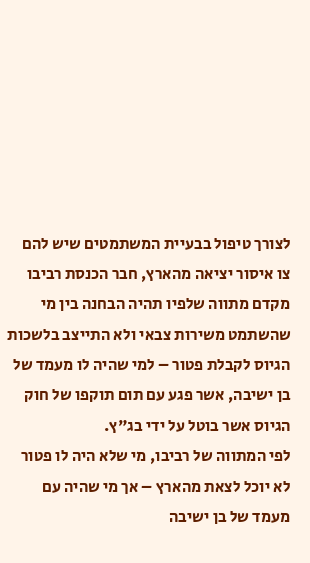לצורך טיפול בבעיית המשתמטים שיש להם צו איסור יציאה מהארץ, חבר הכנסת רביבו מקדם מתווה שלפיו תהיה הבחנה בין מי שהשתמט משירות צבאי ולא התייצב בלשכות הגיוס לקבלת פטור – למי שהיה לו מעמד של בן ישיבה, אשר פגע עם תום תוקפו של חוק הגיוס אשר בוטל על ידי בג"ץ.
לפי המתווה של רביבו, מי שלא היה לו פטור לא יוכל לצאת מהארץ – אך מי שהיה עם מעמד של בן ישיבה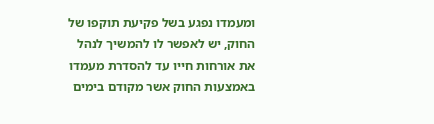ומעמדו נפגע בשל פקיעת תוקפו של החוק, יש לאפשר לו להמשיך לנהל את אורחות חייו עד להסדרת מעמדו באמצעות החוק אשר מקודם בימים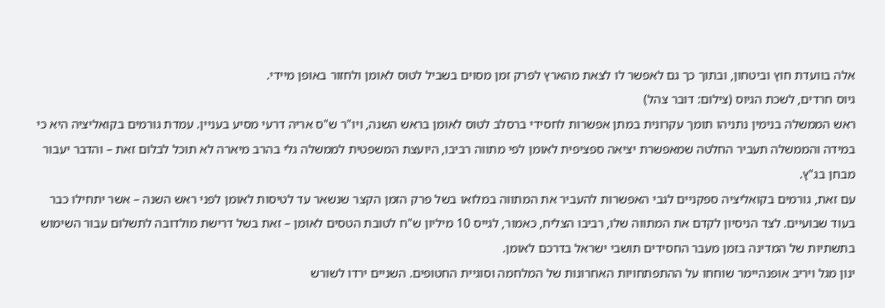אלה בוועדת חוץ וביטחון, ובתוך כך גם לאפשר לו לצאת מהארץ לפרק זמן מסוים בשביל לטוס לאומן ולחזור באופן מיידי.
גיוס חרדים, לשכת הגיוס (צילום: דובר צהל)
ראש הממשלה בנימין נתניהו תומך עקרונית במתן אפשרות לחסידי ברסלב לטוס לאומן בראש השנה, ויו"ר ש"ס אריה דרעי מסיע בעניין. עמדת גורמים בקואליציה היא כי במידה והממשלה תעביר החלטה שמאפשרת יציאה ספציפית לאומן לפי מתווה רביבו, היועצת המשפטית לממשלה גלי בהרב מיארה לא תוכל לבלום זאת – והדבר יעבור מבחן בג"ץ.
עם זאת, גורמים בקואליציה ספקניים לגבי האפשרות להעביר את המתווה במלואו בשל פרק הזמן הקצר שנשאר עד לטיסות לאומן לפני ראש השנה – אשר יתחילו כבר בעוד שבועיים. לצד הניסיון לקדם את המתווה שלו, רביבו הצליח, כאמור, לגייס 10 מיליון ש"ח לטובת הטסים לאומן – זאת בשל דרישת מולדובה לתשלום עבור השימוש בתשתיות של המדינה בזמן מעבר החסידים תושבי ישראל בדרכם לאומן.
ינון מגל ויריב אופנהיימר שוחחו על ההתפתחויות האחרונות של המלחמה וסוגיית החטופים. השניים ירדו לשורש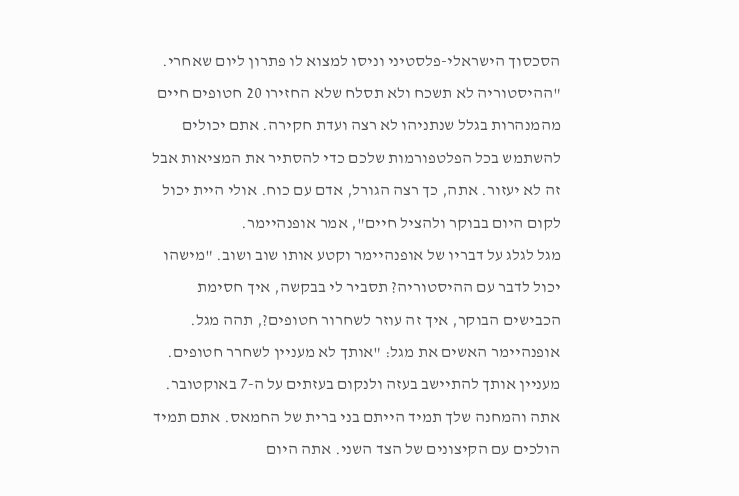הסכסוך הישראלי-פלסטיני וניסו למצוא לו פתרון ליום שאחרי.
"ההיסטוריה לא תשכח ולא תסלח שלא החזירו 20 חטופים חיים מהמנהרות בגלל שנתניהו לא רצה ועדת חקירה. אתם יכולים להשתמש בכל הפלטפורמות שלכם כדי להסתיר את המציאות אבל זה לא יעזור. אתה, כך רצה הגורל, אדם עם כוח. אולי היית יכול לקום היום בבוקר ולהציל חיים", אמר אופנהיימר.
מגל לגלג על דבריו של אופנהיימר וקטע אותו שוב ושוב. "מישהו יכול לדבר עם ההיסטוריה? תסביר לי בבקשה, איך חסימת הכבישים הבוקר, איך זה עוזר לשחרור חטופים?, תהה מגל.
אופנהיימר האשים את מגל: "אותך לא מעניין לשחרר חטופים. מעניין אותך להתיישב בעזה ולנקום בעזתים על ה-7 באוקטובר. אתה והמחנה שלך תמיד הייתם בני ברית של החמאס. אתם תמיד הולכים עם הקיצונים של הצד השני. אתה היום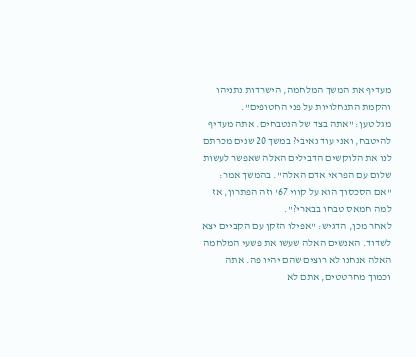מעדיף את המשך המלחמה, הישרדות נתניהו והקמת התנחלויות על פני החטופים".
מגל טען: "אתה בצד של הנטבחים. אתה מעדיף להיטבח, ואני עוד נאיבי? במשך 20 שנים מכרתם לנו את הלוקשים הדבילים האלה שאפשר לעשות שלום עם הפראי אדם האלה". בהמשך אמר: "אם הסכסוך הוא על קווי 67' וזה הפתרון, אז למה חמאס טבחו בבארי?".
לאחר מכן, הדגיש: "אפילו הזקן עם הקביים יצא לשדוד. האנשים האלה שעשו את פשעי המלחמה האלה אנחנו לא רוצים שהם יהיו פה. אתה וכמוך מחרטטים, אתם לא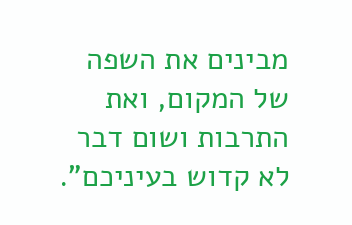מבינים את השפה של המקום, ואת התרבות ושום דבר לא קדוש בעיניכם".